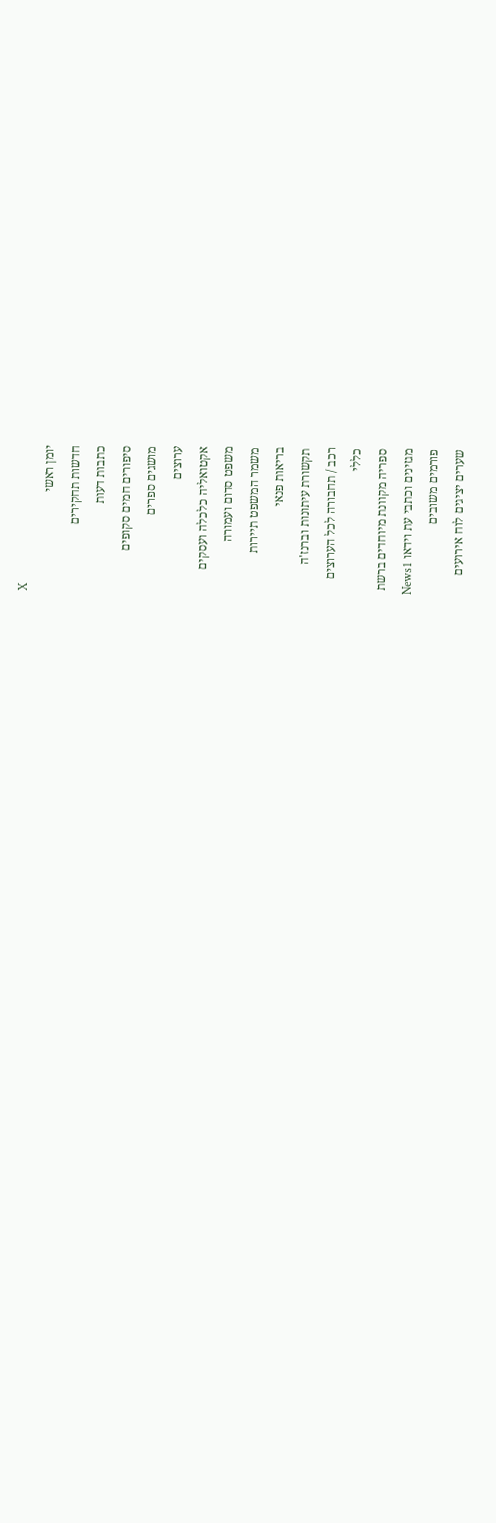X
יומן ראשי
חדשות תחקירים
כתבות דעות
סיפורים חמים סקופים
מושגים ספרים
ערוצים
אקטואליה כלכלה ועסקים
משפט סדום ועמורה
משמר המשפט תיירות
בריאות פנאי
תקשורת עיתונות וברנז'ה
רכב / תחבורה לכל הערוצים
כללי
ספריה מקוונת מיוחדים ברשת
מגזינים וכתבי עת וידאו News1
פורמים משובים
שערים יציגים לוח אירועים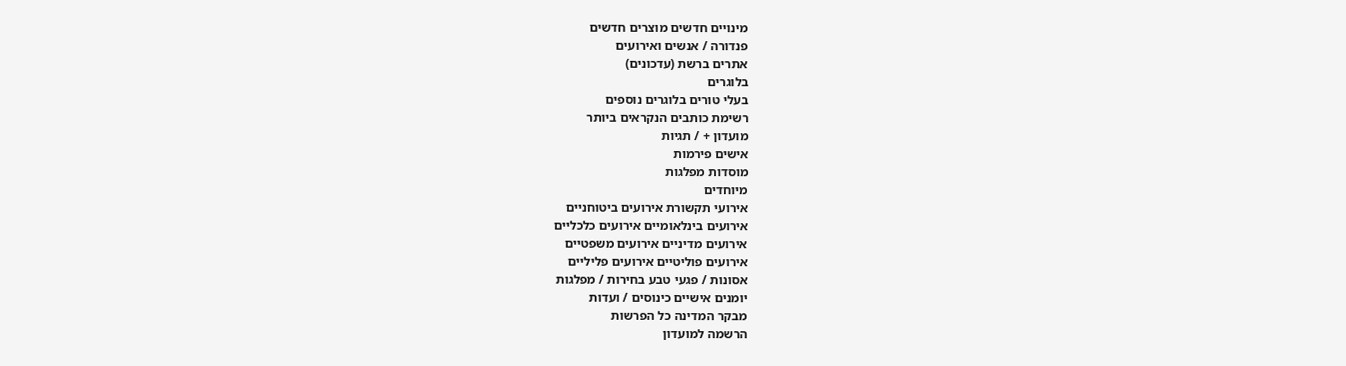מינויים חדשים מוצרים חדשים
פנדורה / אנשים ואירועים
אתרים ברשת (עדכונים)
בלוגרים
בעלי טורים בלוגרים נוספים
רשימת כותבים הנקראים ביותר
מועדון + / תגיות
אישים פירמות
מוסדות מפלגות
מיוחדים
אירועי תקשורת אירועים ביטוחניים
אירועים בינלאומיים אירועים כלכליים
אירועים מדיניים אירועים משפטיים
אירועים פוליטיים אירועים פליליים
אסונות / פגעי טבע בחירות / מפלגות
יומנים אישיים כינוסים / ועדות
מבקר המדינה כל הפרשות
הרשמה למועדון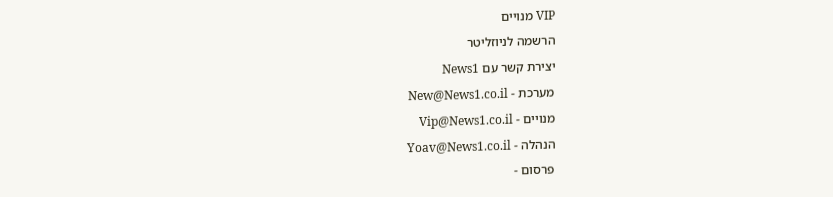VIP מנויים
הרשמה לניוזליטר
יצירת קשר עם News1
מערכת - New@News1.co.il
מנויים - Vip@News1.co.il
הנהלה - Yoav@News1.co.il
פרסום -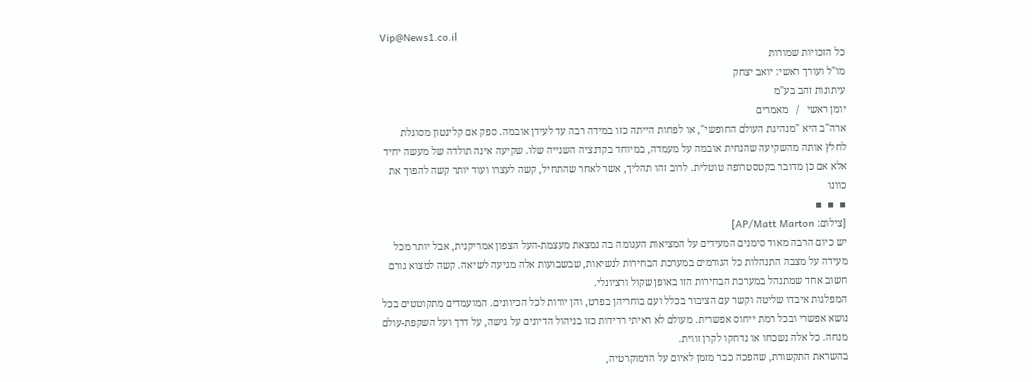Vip@News1.co.il
כל הזכויות שמורות
מו"ל ועורך ראשי: יואב יצחק
עיתונות זהב בע"מ
יומן ראשי   /   מאמרים
ארה"ב היא "מנהיגת העולם החופשי", או לפחות הייתה כזו במידה רבה עד לעידן אובמה. ספק אם קלינטון מסוגלת לחלץ אותה מהשקיעה שהנחית אובמה על מעמדה, במיוחד בקדנציה השנייה שלו. שקיעה אינה תולדה של מעשה יחיד אלא אם כן מדובר בקטסטרופה טוטלית. לרוב זהו תהליך, אשר לאחר שהתחיל, קשה לעצרו ועוד יותר קשה להפוך את כוונו
▪  ▪  ▪
[צילום: AP/Matt Marton]
יש כיום הרבה מאוד סימנים המעידים על המציאות העגומה בה נמצאת מעצמת-העל הצפון אמריקנית, אבל יותר מכל מעידה על מצבה התנהלות כל הגורמים במערכת הבחירות לנשיאות, שבשבועות אלה מגיעה לשיאה. קשה למצוא גורם חשוב אחד שמתנהל במערכת הבחירות הזו באופן שקול ורציונלי.
המפלגות איבדו שליטה וקשר עם הציבור בכלל ועם בוחריהן בפרט, והן יורות לכל הכיוונים. המועמדים מתקוטטים בכל נושא אפשרי ובכל רמת ייחוס אפשרית. מעולם לא ראיתי רדידות כזו בניהול הדיונים על גישה, על דרך ועל השקפת-עולם מנחה. כל אלה נשכחו או נדחקו לקרן זווית.
בהשראת התקשורת, שהפכה כבר מזמן לאיום על הדמוקרטיה,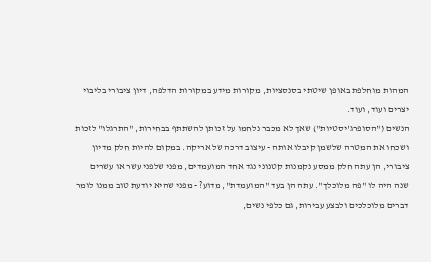המהות מוחלפת באופן שיטתי בסנסציות, מקורות מידע במקורות הדלפה, דיון ציבורי בליבוי יצרים ועוד, ועוד.
הנשים ("הסופרג'יסטיות") שאך לא מכבר נלחמו על זכותן להשתתף בבחירות, "התרגלו" לזכות ושכחו את המטרה שלשמן קיבלו אותה - עיצוב דרכה של אריקה. במקום להיות חלק מדיון ציבורי, הן עתה חלק ממסע נקמנות קטנוני נגד אחד המועמדים, מפני שלפני עשר או עשרים שנה היה לו "פה מלוכלך". עתה הן בעד "המועמדת", מדוע? - מפני שהיא יודעת טוב ממנו לומר דברים מלוכלכים ולבצע עבירות, גם כלפי נשים,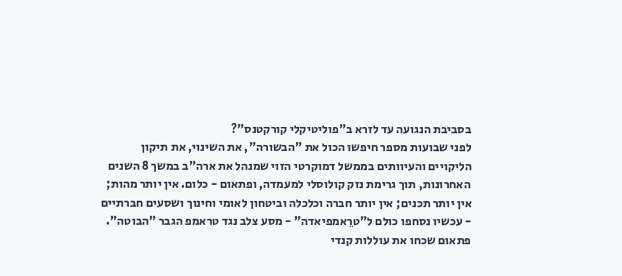בסביבת הנגועה עד לזרא ב"פוליטיקלי קורקטנס"?
לפני שבועות מספר חיפשו הכול את "הבשורה", את השינוי, את תיקון הליקויים והעיוותים בממשל דמוקרטי הזוי שמנהל את ארה"ב במשך 8 השנים האחרונות, תוך גרימת נזק קולוסלי למעמדה, ופתאום - כלום. אין יותר מהות; אין יותר תכנים; אין יותר חברה וכלכלה וביטחון לאומי וחינוך ושסעים חברתיים - עכשיו נסחפו כולם ל"טרֵאמפיאדה" - מסע צלב נגד טראמפ הגבר "הבוטה". פתאום שכחו את עוללות קנדי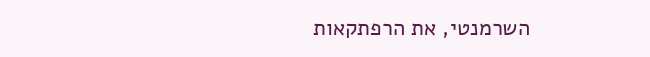השרמנטי, את הרפתקאות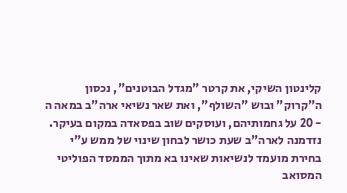קלינטון השיקי, את קרטר "מגדל הבוטנים", נכסון ה"קרוק" ובוש "השולף", ואת שאר נשיאי ארה"ב במאה ה - 20 על גחמותיהם, ועוסקים שוב בפסאדה במקום בעיקר.
נזדמנה לארה"ב שעת כושר לבחון שינוי של ממש ע"י בחירת מועמד לנשיאות שאינו בא מתוך הממסד הפוליטי המסואב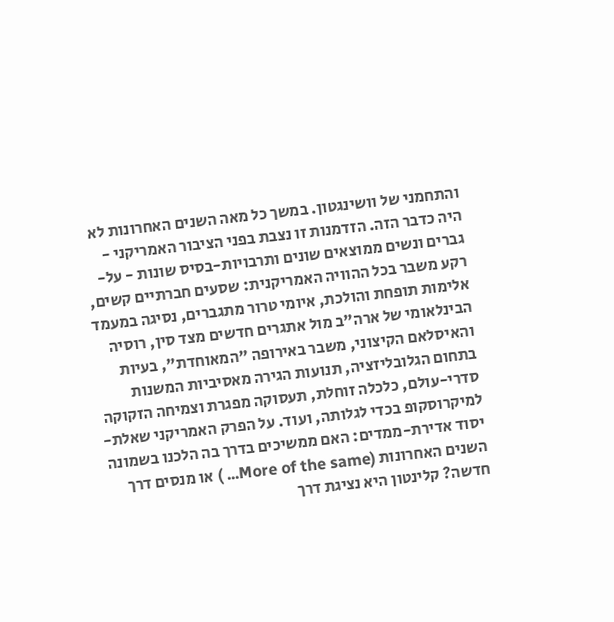והתחמני של וושינגטון. במשך כל מאה השנים האחרונות לא היה כדבר הזה. הזדמנות זו נצבת בפני הציבור האמריקני - גברים ונשים ממוצאים שונים ותרבויות-בסיס שונות - על-רקע משבר בכל ההוויה האמריקנית: שסעים חברתיים קשים, אלימות תופחת והולכת, איומי טרור מתגברים, נסיגה במעמד הבינלאומי של ארה"ב מול אתגרים חדשים מצד סין, רוסיה והאיסלאם הקיצוני, משבר באירופה "המאוחדת", בעיות בתחום הגלובליזציה, תנועות הגירה מאסיביות המשנות סדרי-עולם, כלכלה זוחלת, תעסוקה מפגרת וצמיחה הזקוקה למיקרוסקופ בכדי לגלותה, ועוד. על הפרק האמריקני שאלת-יסוד אדירת-ממדים: האם ממשיכים בדרך בה הלכנו בשמונה השנים האחרונות (More of the same... ) או מנסים דרך חדשה? קלינטון היא נציגת דרך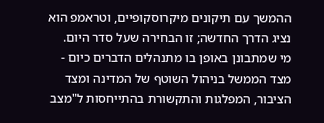ההמשך עם תיקונים מיקרוסקופיים, וטראמפ הוא נציג הדרך החדשה; זו הבחירה שעל סדר היום.
מי שמתבונן באופן בו מתנהלים הדברים כיום - מצד הממשל בניהול השוטף של המדינה ומצד הציבור, המפלגות והתקשורת בהתייחסות ל"מצב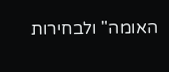האומה" ולבחירות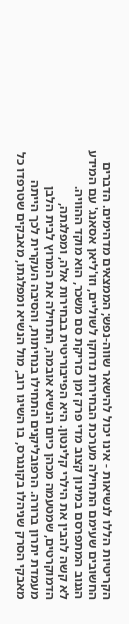הקריטיות הללו לנשיאות - אינו יכול להישאר שווה-נפש; הממצאים מדהימים. הדברים החשובים שעימם התחילה מערכת הבחירות נדחקו לשוליים, וזו'ליאן אסאנג' עם המידע הגנוב המתפרסם במינון קצוב מדי פרק זמן כזריקת סם משכר, הוא מוקד ההוויה.
לא קשה להבין את הילרי קלינטון. היא הפייבוריטית בבחירות אלה, ומפלגתה, הדמוקרטים, שמטעמה מכהן כיום הנשיא אובמה, התחילה את המרוץ לבית הלבן מעמדת יתרון ברורה. הרפובליקנים התחילו בנחיתות, והסיבה העקרית לכך הייתה מאבקי הסרק שניהלו בקונגרס, בו השיגו רוב, מול הנשיא ומפלגתו, מאבקים שטרפדו כל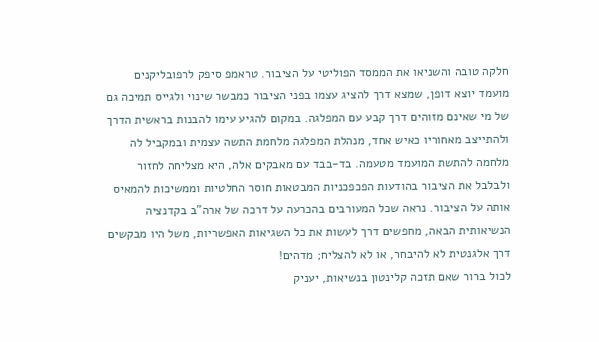חלקה טובה והשניאו את הממסד הפוליטי על הציבור. טראמפ סיפק לרפובליקנים מועמד יוצא דופן, שמצא דרך להציג עצמו בפני הציבור כמבשר שינוי ולגייס תמיכה גם של מי שאינם מזוהים דרך קבע עם המפלגה. במקום להגיע עימו להבנות בראשית הדרך ולהתייצב מאחוריו כאיש אחד, מנהלת המפלגה מלחמת התשה עצמית ובמקביל לה מלחמה להתשת המועמד מטעמה. בד-בבד עם מאבקים אלה, היא מצליחה לחזור ולבלבל את הציבור בהודעות הפכפכניות המבטאות חוסר החלטיות וממשיכות להמאיס אותה על הציבור. נראה שכל המעורבים בהכרעה על דרכה של ארה"ב בקדנציה הנשיאותית הבאה, מחפשים דרך לעשות את כל השגיאות האפשריות, משל היו מבקשים דרך אלגנטית לא להיבחר, או לא להצליח; מדהים!
לכול ברור שאם תזכה קלינטון בנשיאות, יעניק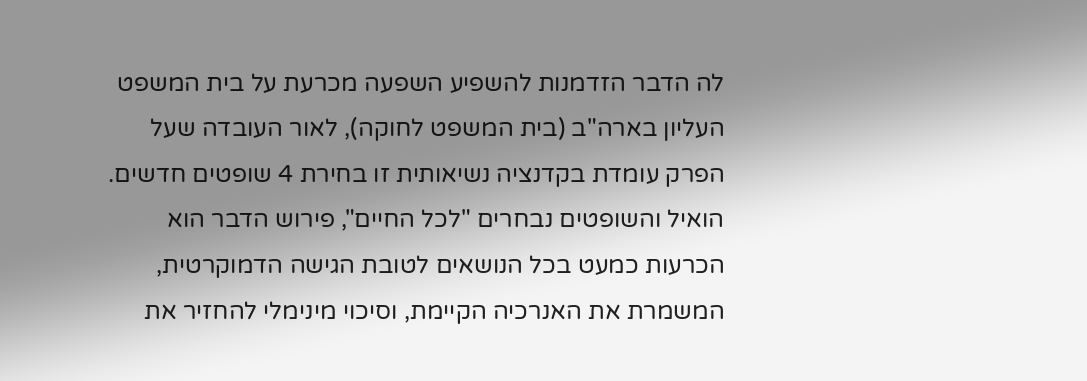לה הדבר הזדמנות להשפיע השפעה מכרעת על בית המשפט העליון בארה"ב (בית המשפט לחוקה), לאור העובדה שעל הפרק עומדת בקדנציה נשיאותית זו בחירת 4 שופטים חדשים. הואיל והשופטים נבחרים "לכל החיים", פירוש הדבר הוא הכרעות כמעט בכל הנושאים לטובת הגישה הדמוקרטית, המשמרת את האנרכיה הקיימת, וסיכוי מינימלי להחזיר את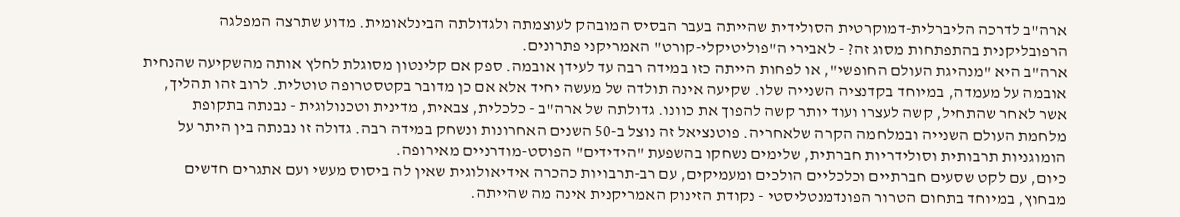ארה"ב לדרכה הליברלית-דמוקרטית הסולידית שהייתה בעבר הבסיס המובהק לעוצמתה ולגדולתה הבינלאומית. מדוע שתרצה המפלגה הרפובליקנית בהתפתחות מסוג זה? - לאבירי ה"פוליטיקלי-קורט" האמריקני פתרונים.
ארה"ב היא "מנהיגת העולם החופשי", או לפחות הייתה כזו במידה רבה עד לעידן אובמה. ספק אם קלינטון מסוגלת לחלץ אותה מהשקיעה שהנחית אובמה על מעמדה, במיוחד בקדנציה השנייה שלו. שקיעה אינה תולדה של מעשה יחיד אלא אם כן מדובר בקטסטרופה טוטלית. לרוב זהו תהליך, אשר לאחר שהתחיל, קשה לעצרו ועוד יותר קשה להפוך את כוונו. גדולתה של ארה"ב - כלכלית, צבאית, מדינית וטכנולוגית - נבנתה בתקופת מלחמת העולם השנייה ובמלחמה הקרה שלאחריה. פוטנציאל זה נוצל ב-50 השנים האחרונות ונשחק במידה רבה. גדולה זו נבנתה בין היתר על הומוגניות תרבותית וסולידריות חברתית, שלימים נשחקו בהשפעת "הידידים" הפוסט-מודרניים מאירופה.
כיום, עם לקט שסעים חברתיים וכלכליים הולכים ומעמיקים, עם רב-תרבויות כהכרה אידיאולוגית שאין לה ביסוס מעשי ועם אתגרים חדשים מבחוץ, במיוחד בתחום הטרור הפונדמנטליסטי - נקודת הזינוק האמריקנית אינה מה שהייתה.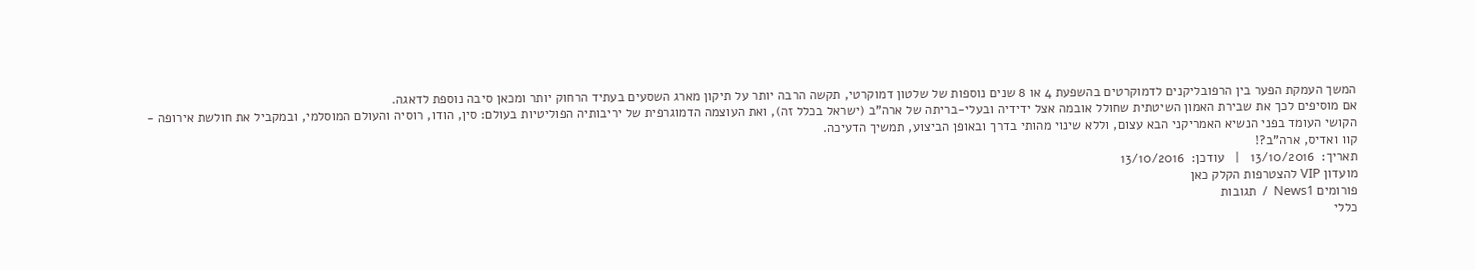המשך העמקת הפער בין הרפובליקנים לדמוקרטים בהשפעת 4 או 8 שנים נוספות של שלטון דמוקרטי, תקשה הרבה יותר על תיקון מארג השסעים בעתיד הרחוק יותר ומכאן סיבה נוספת לדאגה.
אם מוסיפים לכך את שבירת האמון השיטתית שחולל אובמה אצל ידידיה ובעלי-בריתה של ארה"ב (ישראל בכלל זה), ואת העוצמה הדמוגרפית של יריבותיה הפוליטיות בעולם: סין, הודו, רוסיה והעולם המוסלמי, ובמקביל את חולשת אירופה - הקושי העומד בפני הנשיא האמריקני הבא עצום, וללא שינוי מהותי בדרך ובאופן הביצוע, תמשיך הדעיכה.
קוו ואדיס, ארה"ב?!
תאריך:  13/10/2016   |   עודכן:  13/10/2016
מועדון VIP להצטרפות הקלק כאן
פורומים News1  /  תגובות
כללי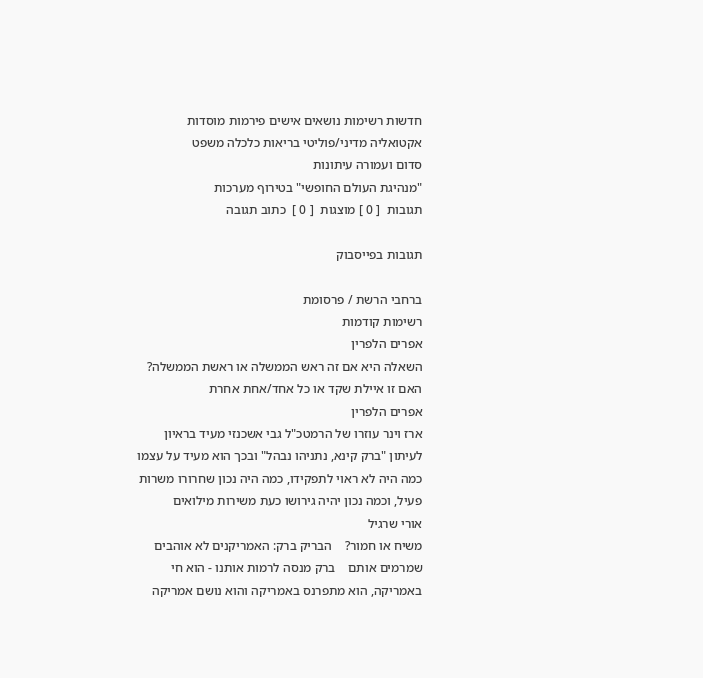חדשות רשימות נושאים אישים פירמות מוסדות
אקטואליה מדיני/פוליטי בריאות כלכלה משפט
סדום ועמורה עיתונות
"מנהיגת העולם החופשי" בטירוף מערכות
תגובות  [ 0 ] מוצגות  [ 0 ]  כתוב תגובה

תגובות בפייסבוק

ברחבי הרשת / פרסומת
רשימות קודמות
אפרים הלפרין
השאלה היא אם זה ראש הממשלה או ראשת הממשלה? האם זו איילת שקד או כל אחד/אחת אחרת
אפרים הלפרין
ארז וינר עוזרו של הרמטכ"ל גבי אשכנזי מעיד בראיון לעיתון "ברק קינא, נתניהו נבהל" ובכך הוא מעיד על עצמו כמה היה לא ראוי לתפקידו, כמה היה נכון שחרורו משרות פעיל, וכמה נכון יהיה גירושו כעת משירות מילואים
אורי שרגיל
משיח או חמור?    הבריק ברק: האמריקנים לא אוהבים שמרמים אותם    ברק מנסה לרמות אותנו - הוא חי באמריקה, הוא מתפרנס באמריקה והוא נושם אמריקה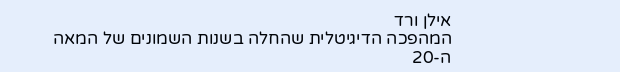אילן ורד
המהפכה הדיגיטלית שהחלה בשנות השמונים של המאה ה-20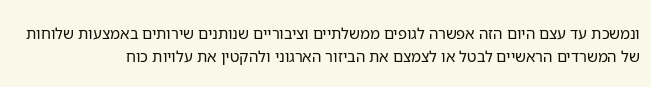ונמשכת עד עצם היום הזה אפשרה לגופים ממשלתיים וציבוריים שנותנים שירותים באמצעות שלוחות של המשרדים הראשיים לבטל או לצמצם את הביזור הארגוני ולהקטין את עלויות כוח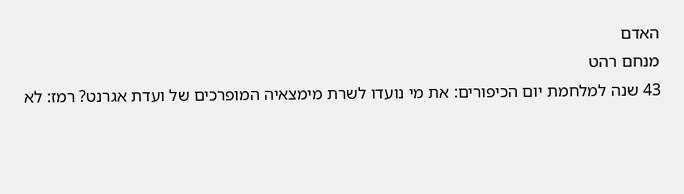האדם
מנחם רהט
43 שנה למלחמת יום הכיפורים: את מי נועדו לשרת מימצאיה המופרכים של ועדת אגרנט? רמז: לא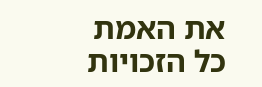את האמת
כל הזכויות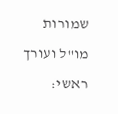שמורות
מו"ל ועורך ראשי: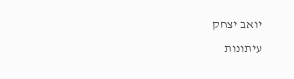יואב יצחק
עיתונות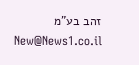זהב בע"מ New@News1.co.il